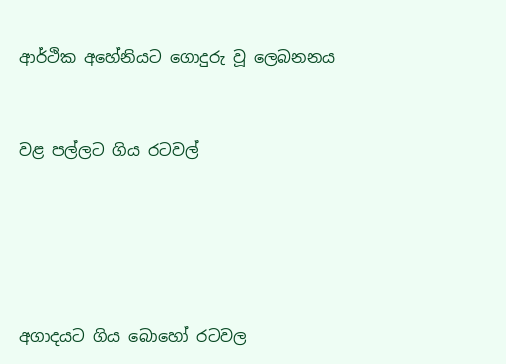ආර්ථික අහේනියට ගොදුරු වූ ලෙබනනය


වළ පල්ලට ගිය රටවල්





අගාදයට ගිය බොහෝ රටවල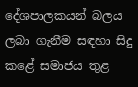දේශපාලකයන් බලය ලබා ගැනීම සඳහා සිදු කළේ සමාජය තුළ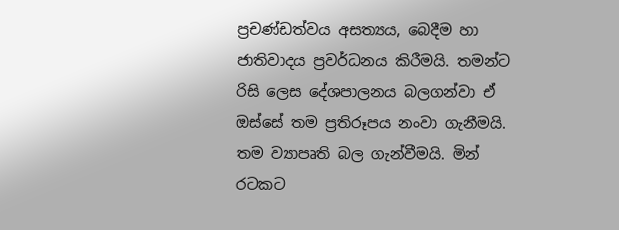ප්‍රචණ්ඩත්වය අසත්‍යය, බෙදීම හා ජාතිවාදය ප්‍රවර්ධනය කිරීමයි. තමන්ට රිසි ලෙස දේශපාලනය බලගන්වා ඒ ඔස්සේ තම ප්‍රතිරූපය නංවා ගැනීමයි. තම ව්‍යාපෘති බල ගැන්වීමයි. මින් රටකට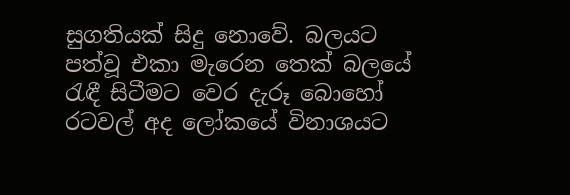සුගතියක් සිදු නොවේ. බලයට පත්වූ එකා මැරෙන තෙක් බලයේ රැඳී සිටීමට වෙර දැරූ බොහෝ රටවල් අද ලෝකයේ විනාශයට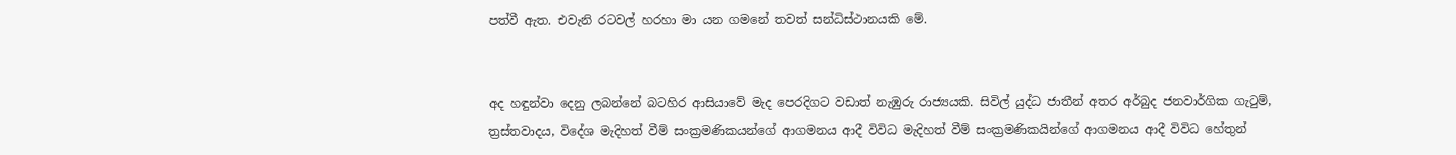පත්වී ඇත. එවැනි රටවල් හරහා මා යන ගමනේ තවත් සන්ධිස්ථානයකි මේ.


අද හඳුන්වා දෙනු ලබන්නේ බටහිර ආසියාවේ මැද පෙරදිගට වඩාත් නැඹුරු රාජ්‍යයකි. සිවිල් යුද්ධ ජාතීන් අතර අර්බුද ජනවාර්ගික ගැටුම්, ත්‍රස්තවාදය, විදේශ මැදිහත් වීම් සංක්‍රමණිකයන්ගේ ආගමනය ආදී විවිධ මැදිහත් වීම් සංක්‍රමණිකයින්ගේ ආගමනය ආදී විවිධ හේතුන්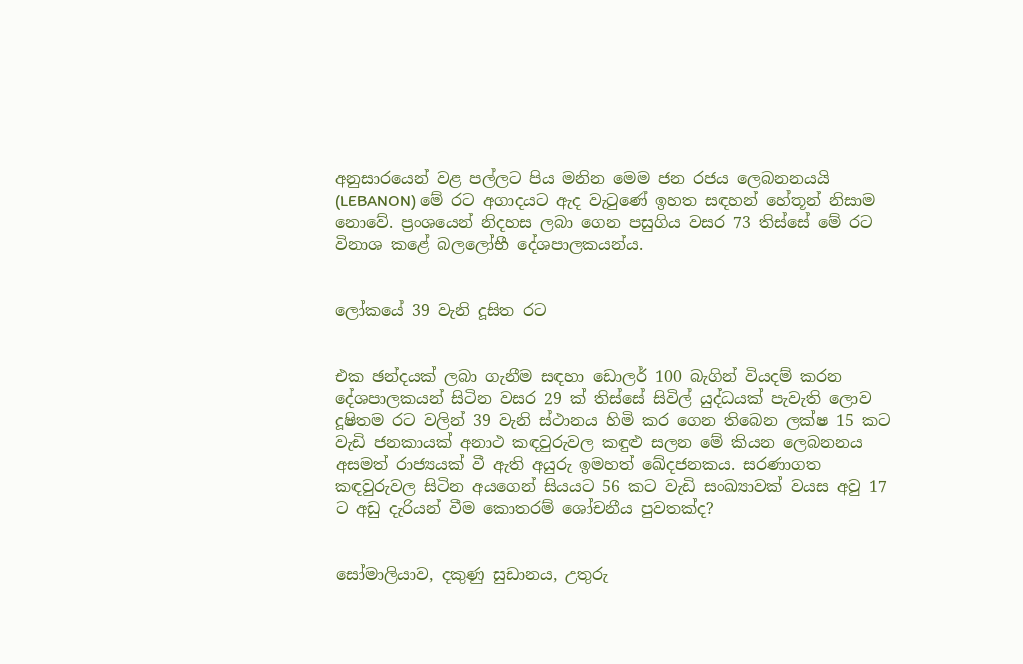අනුසාරයෙන් වළ පල්ලට පිය මනින මෙම ජන රජය ලෙබනනයයි (LEBANON) මේ රට අගාදයට ඇද වැටුණේ ඉහත සඳහන් හේතූන් නිසාම නොවේ. ප්‍රංශයෙන් නිදහස ලබා ගෙන පසුගිය වසර 73 තිස්සේ මේ රට විනාශ කළේ බලලෝභී දේශපාලකයන්ය.


ලෝකයේ 39 වැනි දූසිත රට


එක ඡන්දයක් ලබා ගැනීම සඳහා ඩොලර් 100 බැගින් වියදම් කරන දේශපාලකයන් සිටින වසර 29 ක් තිස්සේ සිවිල් යුද්ධයක් පැවැති ලොව දූෂිතම රට වලින් 39 වැනි ස්ථානය හිමි කර ගෙන තිබෙන ලක්ෂ 15 කට වැඩි ජනකායක් අනාථ කඳවුරුවල කඳුළු සලන මේ කියන ලෙබනනය අසමත් රාජ්‍යයක් වී ඇති අයුරු ඉමහත් ඛේදජනකය. සරණාගත කඳවුරුවල සිටින අයගෙන් සියයට 56 කට වැඩි සංඛ්‍යාවක් වයස අවු 17 ට අඩු දැරියන් වීම කොතරම් ශෝචනීය පුවතක්ද?


සෝමාලියාව, දකුණු සුඩානය, උතුරු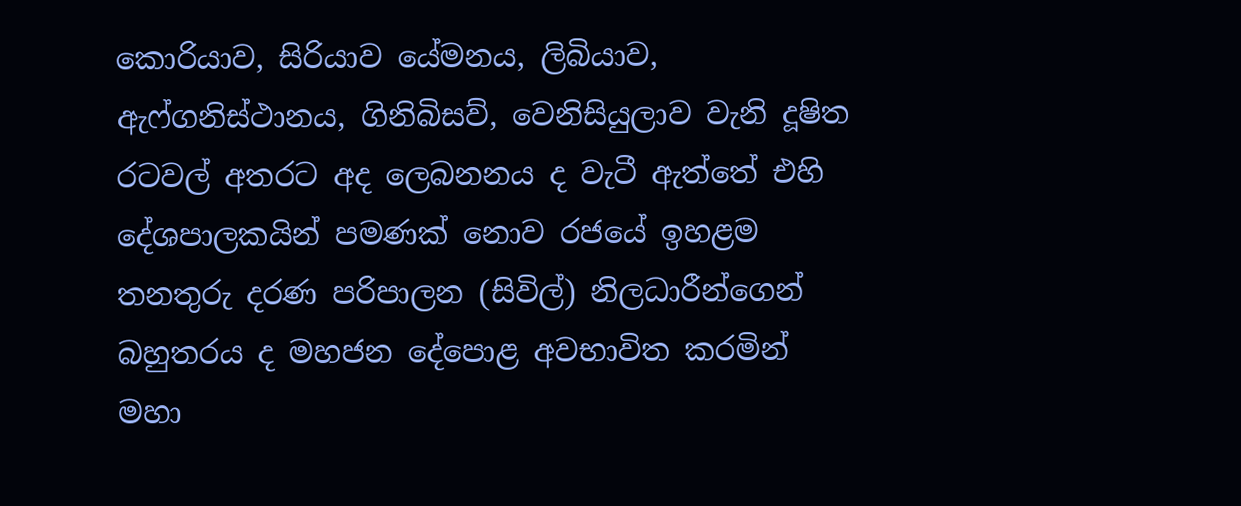කොරියාව, සිරියාව යේමනය, ලිබියාව, ඇෆ්ගනිස්ථානය, ගිනිබිසව්, වෙනිසියුලාව වැනි දූෂිත රටවල් අතරට අද ලෙබනනය ද වැටී ඇත්තේ එහි දේශපාලකයින් පමණක් නොව රජයේ ඉහළම තනතුරු දරණ පරිපාලන (සිවිල්) නිලධාරීන්ගෙන් බහුතරය ද මහජන දේපොළ අවභාවිත කරමින් මහා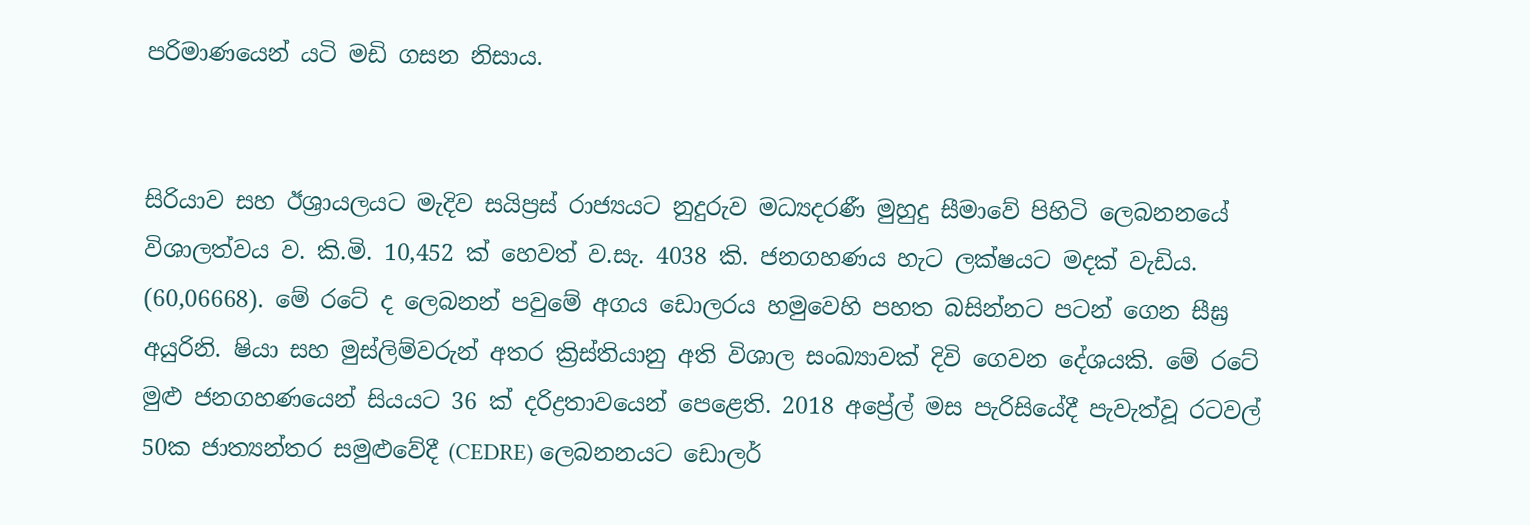පරිමාණයෙන් යටි මඩි ගසන නිසාය.


සිරියාව සහ ඊශ්‍රායලයට මැදිව සයිප්‍රස් රාජ්‍යයට නුදුරුව මධ්‍යදරණී මුහුදු සීමාවේ පිහිටි ලෙබනනයේ විශාලත්වය ව. කි.මි. 10,452 ක් හෙවත් ව.සැ. 4038 කි. ජනගහණය හැට ලක්ෂයට මදක් වැඩිය. (60,06668). මේ රටේ ද ලෙබනන් පවුමේ අගය ඩොලරය හමුවෙහි පහත බසින්නට පටන් ගෙන සීඝ්‍ර අයුරිනි. ෂියා සහ මුස්ලිම්වරුන් අතර ක්‍රිස්තියානු අති විශාල සංඛ්‍යාවක් දිවි ගෙවන දේශයකි. මේ රටේ මුළු ජනගහණයෙන් සියයට 36 ක් දරිද්‍රතාවයෙන් පෙළෙති. 2018 අප්‍රේල් මස පැරිසියේදී පැවැත්වූ රටවල් 50ක ජාත්‍යන්තර සමුළුවේදී (CEDRE) ලෙබනනයට ඩොලර්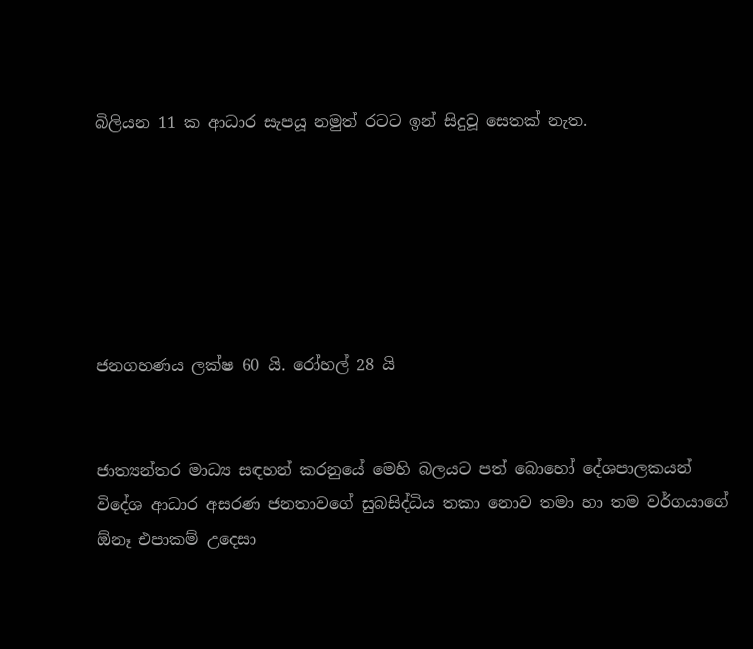බිලියන 11 ක ආධාර සැපයූ නමුත් රටට ඉන් සිදුවූ සෙතක් නැත.






ජනගහණය ලක්ෂ 60 යි. රෝහල් 28 යි


ජාත්‍යන්තර මාධ්‍ය සඳහන් කරනුයේ මෙහි බලයට පත් බොහෝ දේශපාලකයන් විදේශ ආධාර අසරණ ජනතාවගේ සුබසිද්ධිය තකා නොව තමා හා තම වර්ගයාගේ ඕනෑ එපාකම් උදෙසා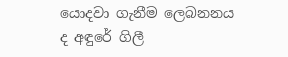යොදවා ගැනීම ලෙබනනය ද අඳුරේ ගිලී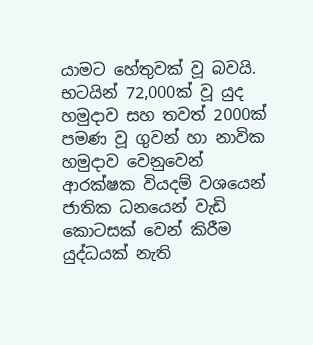යාමට හේතුවක් වූ බවයි. භටයින් 72,000ක් වූ යුද හමුදාව සහ තවත් 2000ක් පමණ වූ ගුවන් හා නාවික හමුදාව වෙනුවෙන් ආරක්ෂක වියදම් වශයෙන් ජාතික ධනයෙන් වැඩි කොටසක් වෙන් කිරීම යුද්ධයක් නැති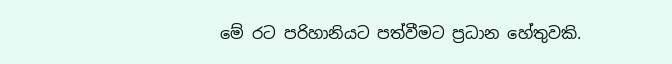මේ රට පරිහානියට පත්වීමට ප්‍රධාන හේතුවකි.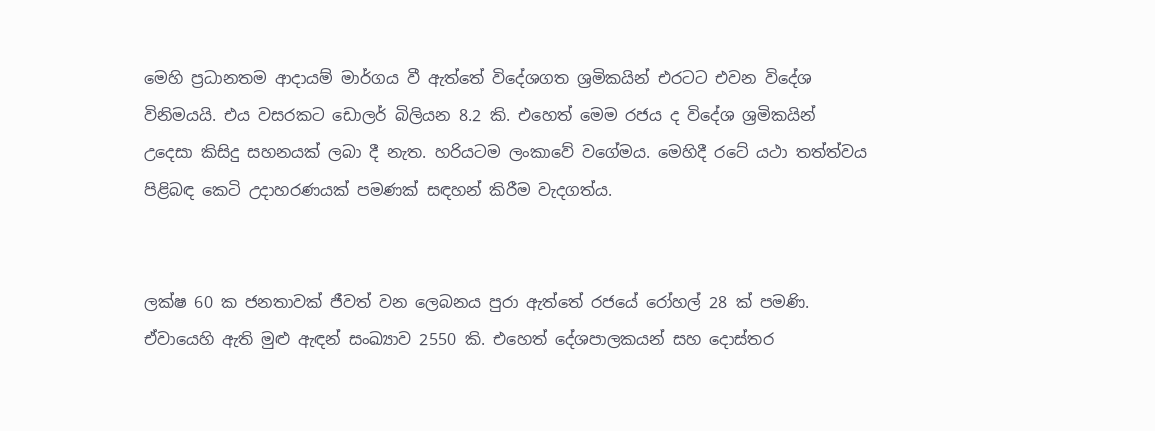මෙහි ප්‍රධානතම ආදායම් මාර්ගය වී ඇත්තේ විදේශගත ශ්‍රමිකයින් එරටට එවන විදේශ විනිමයයි. එය වසරකට ඩොලර් බිලියන 8.2 කි. එහෙත් මෙම රජය ද විදේශ ශ්‍රමිකයින් උදෙසා කිසිදු සහනයක් ලබා දී නැත. හරියටම ලංකාවේ වගේමය. මෙහිදී රටේ යථා තත්ත්වය පිළිබඳ කෙටි උදාහරණයක් පමණක් සඳහන් කිරීම වැදගත්ය.


ලක්ෂ 60 ක ජනතාවක් ජීවත් වන ලෙබනය පුරා ඇත්තේ රජයේ රෝහල් 28 ක් පමණි. ඒවායෙහි ඇති මුළු ඇඳන් සංඛ්‍යාව 2550 කි. එහෙත් දේශපාලකයන් සහ දොස්තර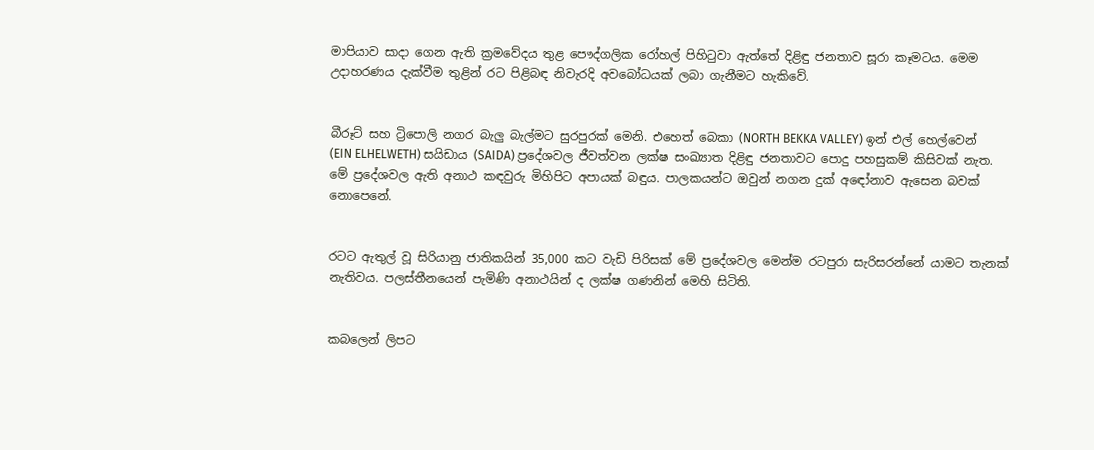මාපියාව සාදා ගෙන ඇති ක්‍රමවේදය තුළ පෞද්ගලික රෝහල් පිහිටුවා ඇත්තේ දිළිඳු ජනතාව සූරා කෑමටය. මෙම උදාහරණය දැක්වීම තුළින් රට පිළිබඳ නිවැරදි අවබෝධයක් ලබා ගැනීමට හැකිවේ.


බීරූට් සහ ට්‍රිපොලි නගර බැලු බැල්මට සුරපුරක් මෙනි. එහෙත් බෙකා (NORTH BEKKA VALLEY) ඉන් එල් හෙල්වෙන් (EIN ELHELWETH) සයිඩාය (SAIDA) ප්‍රදේශවල ජීවත්වන ලක්ෂ සංඛ්‍යාත දිළිඳු ජනතාවට පොදු පහසුකම් කිසිවක් නැත. මේ ප්‍රදේශවල ඇති අනාථ කඳවුරු මිහිපිට අපායක් බඳුය. පාලකයන්ට ඔවුන් නගන දුක් අඳෝනාව ඇසෙන බවක් නොපෙනේ.


රටට ඇතුල් වූ සිරියානු ජාතිකයින් 35,000 කට වැඩි පිරිසක් මේ ප්‍රදේශවල මෙන්ම රටපුරා සැරිසරන්නේ යාමට තැනක් නැතිවය. පලස්තීනයෙන් පැමිණි අනාථයින් ද ලක්ෂ ගණනින් මෙහි සිටිති.


කබලෙන් ලිපට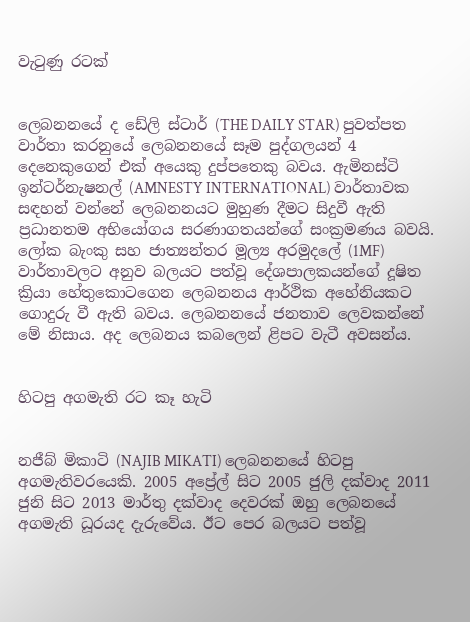වැටුණු රටක්


ලෙබනනයේ ද ඩේලි ස්ටාර් (THE DAILY STAR) පුවත්පත වාර්තා කරනුයේ ලෙබනනයේ සෑම පුද්ගලයන් 4 දෙනෙකුගෙන් එක් අයෙකු දුප්පතෙකු බවය. ඇමිනස්ටි ඉන්ටර්නැෂනල් (AMNESTY INTERNATIONAL) වාර්තාවක සඳහන් වන්නේ ලෙබනනයට මුහුණ දීමට සිදුවී ඇති ප්‍රධානතම අභියෝගය සරණාගතයන්ගේ සංක්‍රමණය බවයි. ලෝක බැංකු සහ ජාත්‍යන්තර මූල්‍ය අරමුදලේ (1MF) වාර්තාවලට අනුව බලයට පත්වූ දේශපාලකයන්ගේ දූෂිත ක්‍රියා හේතුකොටගෙන ලෙබනනය ආර්ථික අහේනියකට ගොදුරු වී ඇති බවය. ලෙබනනයේ ජනතාව ලෙවකන්නේ මේ නිසාය. අද ලෙබනය කබලෙන් ළිපට වැටී අවසන්ය.


හිටපු අගමැති රට කෑ හැටි


නජීබ් මිකාටි (NAJIB MIKATI) ලෙබනනයේ හිටපු අගමැතිවරයෙකි. 2005 අප්‍රේල් සිට 2005 ජුලි දක්වාද 2011 ජුනි සිට 2013 මාර්තු දක්වාද දෙවරක් ඔහු ලෙබනයේ අගමැති ධූරයද දැරුවේය. ඊට පෙර බලයට පත්වූ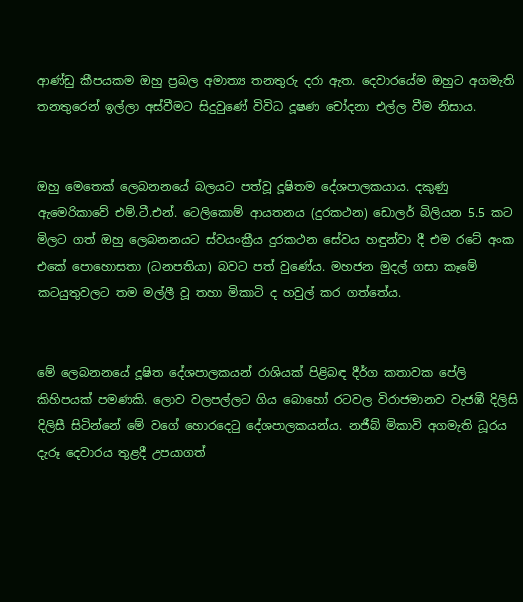ආණ්ඩු කීපයකම ඔහු ප්‍රබල අමාත්‍ය තනතුරු දරා ඇත. දෙවාරයේම ඔහුට අගමැති තනතුරෙන් ඉල්ලා අස්වීමට සිදුවුණේ විවිධ දූෂණ චෝදනා එල්ල වීම නිසාය.


ඔහු මෙතෙක් ලෙබනනයේ බලයට පත්වූ දූෂිතම දේශපාලකයාය. දකුණු ඇමෙරිකාවේ එම්.ටී.එන්. ටෙලිකොම් ආයතනය (දුරකථන) ඩොලර් බිලියන 5.5 කට මිලට ගත් ඔහු ලෙබනනයට ස්වයංක්‍රීය දුරකථන සේවය හඳුන්වා දී එම රටේ අංක එකේ පොහොසතා (ධනපතියා) බවට පත් වුණේය. මහජන මුදල් ගසා කෑමේ කටයුතුවලට තම මල්ලී වූ තහා මිකාටි ද හවුල් කර ගත්තේය.


මේ ලෙබනනයේ දූෂිත දේශපාලකයන් රාශියක් පිළිබඳ දීර්ග කතාවක පේලි කිහිපයක් පමණකි. ලොව වලපල්ලට ගිය බොහෝ රටවල විරාජමානව වැජඹී දිලිසි දිලිසී සිටින්නේ මේ වගේ හොරදෙටු දේශපාලකයන්ය. නජීබ් මිකාවි අගමැති ධූරය දැරූ දෙවාරය තුළදී උපයාගත්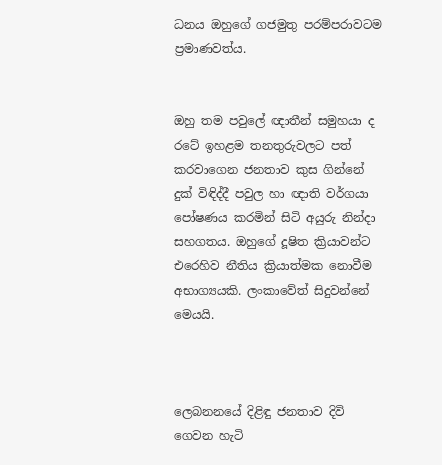ධනය ඔහුගේ ගජමුතු පරම්පරාවටම ප්‍රමාණවත්ය.


ඔහු තම පවුලේ ඥාතීන් සමුහයා ද රටේ ඉහළම තනතුරුවලට පත් කරවාගෙන ජනතාව කුස ගින්නේ දුක් විඳිද්දී පවුල හා ඥාති වර්ගයා පෝෂණය කරමින් සිටි අයුරු නින්දා සහගතය. ඔහුගේ දූෂිත ක්‍රියාවන්ට එරෙහිව නීතිය ක්‍රියාත්මක නොවීම අභාග්‍යයකි. ලංකාවේත් සිදුවන්නේ මෙයයි.



ලෙබනනයේ දිළිඳු ජනතාව දිවි ගෙවන හැටි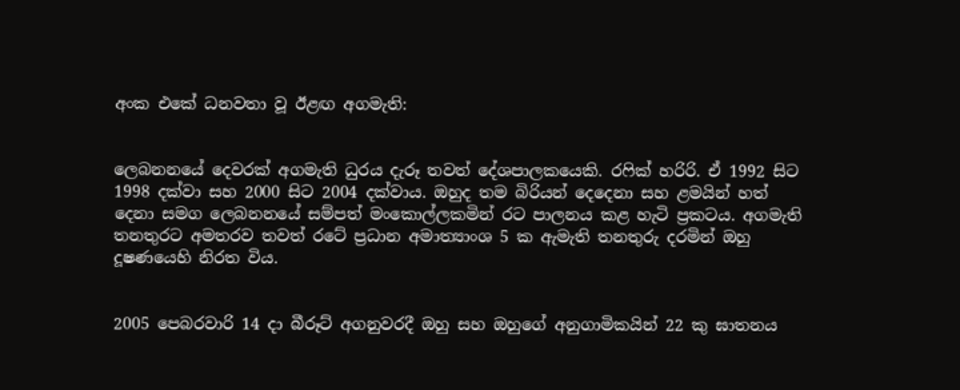අංක එකේ ධනවතා වූ ඊළඟ අගමැති:


ලෙබනනයේ දෙවරක් අගමැති ධුරය දැරූ තවත් දේශපාලකයෙකි. රෆික් හරිරි. ඒ 1992 සිට 1998 දක්වා සහ 2000 සිට 2004 දක්වාය. ඔහුද තම බිරියන් දෙදෙනා සහ ළමයින් හත් දෙනා සමග ලෙබනනයේ සම්පත් මංකොල්ලකමින් රට පාලනය කළ හැටි ප්‍රකටය. අගමැති තනතුරට අමතරව තවත් රටේ ප්‍රධාන අමාත්‍යාංශ 5 ක ඇමැති තනතුරු දරමින් ඔහු දූෂණයෙහි නිරත විය.


2005 පෙබරවාරි 14 දා බීරූට් අගනුවරදී ඔහු සහ ඔහුගේ අනුගාමිකයින් 22 කු ඝාතනය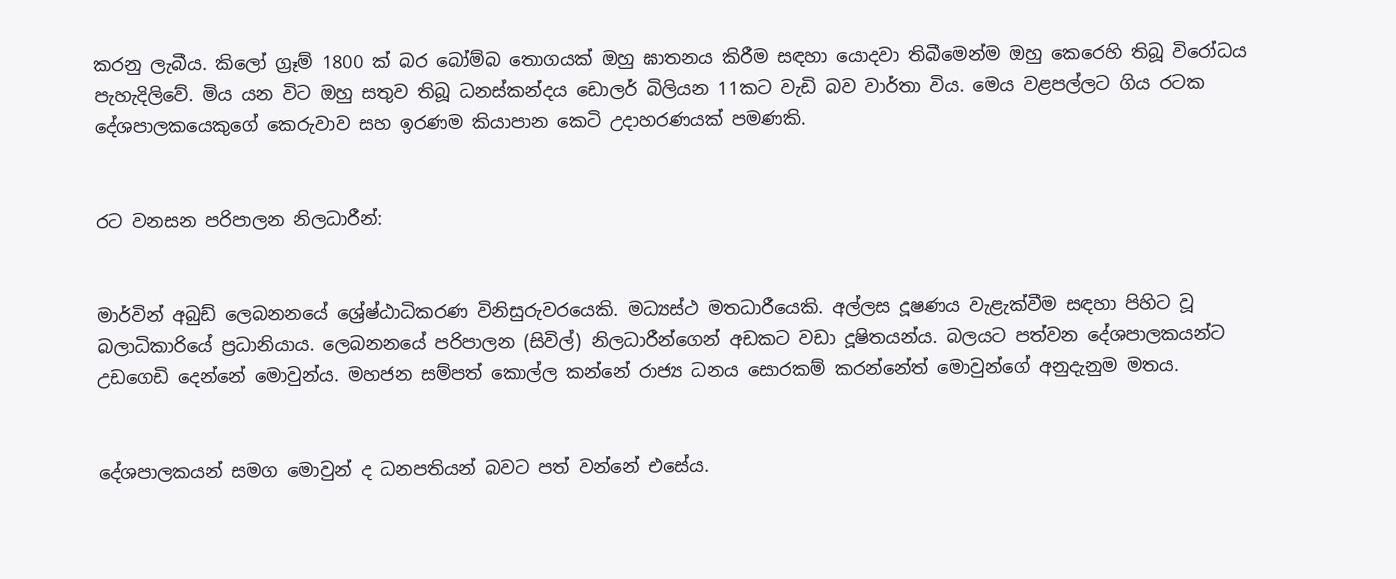කරනු ලැබීය. කිලෝ ග්‍රෑම් 1800 ක් බර බෝම්බ තොගයක් ඔහු ඝාතනය කිරීම සඳහා යොදවා තිබීමෙන්ම ඔහු කෙරෙහි තිබූ විරෝධය පැහැදිලිවේ. මිය යන විට ඔහු සතුව තිබූ ධනස්කන්දය ඩොලර් බිලියන 11කට වැඩි බව වාර්තා විය. මෙය වළපල්ලට ගිය රටක දේශපාලකයෙකුගේ කෙරුවාව සහ ඉරණම කියාපාන කෙටි උදාහරණයක් පමණකි.


රට වනසන පරිපාලන නිලධාරීන්:


මාර්වින් අබුඩ් ලෙබනනයේ ශ්‍රේෂ්ඨාධිකරණ විනිසුරුවරයෙකි. මධ්‍යස්ථ මතධාරීයෙකි. අල්ලස දූෂණය වැළැක්වීම සඳහා පිහිට වූ බලාධිකාරියේ ප්‍රධානියාය. ලෙබනනයේ පරිපාලන (සිවිල්) නිලධාරීන්ගෙන් අඩකට වඩා දූෂිතයන්ය. බලයට පත්වන දේශපාලකයන්ට උඩගෙඩි දෙන්නේ මොවුන්ය. මහජන සම්පත් කොල්ල කන්නේ රාජ්‍ය ධනය සොරකම් කරන්නේත් මොවුන්ගේ අනුදැනුම මතය.


දේශපාලකයන් සමග මොවුන් ද ධනපතියන් බවට පත් වන්නේ එසේය.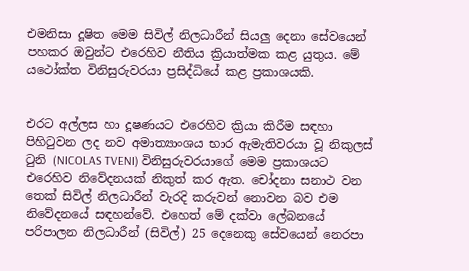එමනිසා දූෂිත මෙම සිවිල් නිලධාරීන් සියලු දෙනා සේවයෙන් පහකර ඔවුන්ට එරෙහිව නීතිය ක්‍රියාත්මක කළ යුතුය. මේ යථෝක්ත විනිසුරුවරයා ප්‍රසිද්ධියේ කළ ප්‍රකාශයකි.


එරට අල්ලස හා දූෂණයට එරෙහිව ක්‍රියා කිරීම සඳහා පිහිටුවන ලද නව අමාත්‍යාංශය භාර ඇමැතිවරයා වූ නිකුලස් ටුනි (NICOLAS TVENI) විනිසුරුවරයාගේ මෙම ප්‍රකාශයට එරෙහිව නිවේදනයක් නිකුත් කර ඇත. චෝදනා සනාථ වන තෙක් සිවිල් නිලධාරීන් වැරදි කරුවන් නොවන බව එම නිවේදනයේ සඳහන්වේ. එහෙත් මේ දක්වා ලේබනයේ පරිපාලන නිලධාරීන් (සිවිල්) 25 දෙනෙකු සේවයෙන් නෙරපා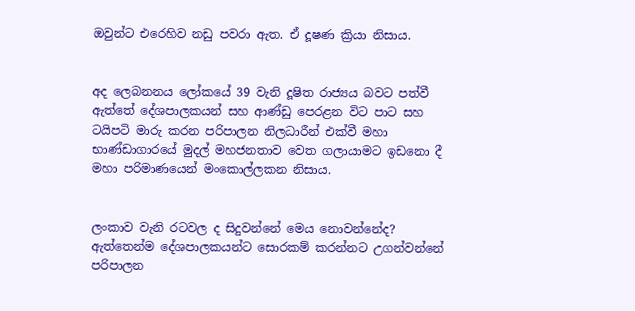ඔවුන්ට එරෙහිව නඩු පවරා ඇත. ඒ දූෂණ ක්‍රියා නිසාය.


අද ලෙබනනය ලෝකයේ 39 වැනි දූෂිත රාජ්‍යය බවට පත්වී ඇත්තේ දේශපාලකයන් සහ ආණ්ඩු පෙරළන විට පාට සහ ටයිපටි මාරු කරන පරිපාලන නිලධාරීන් එක්වී මහා භාණ්ඩාගාරයේ මුදල් මහජනතාව වෙත ගලායාමට ඉඩනො දී මහා පරිමාණයෙන් මංකොල්ලකන නිසාය.


ලංකාව වැනි රටවල ද සිදුවන්නේ මෙය නොවන්නේද? ඇත්තෙන්ම දේශපාලකයන්ට සොරකම් කරන්නට උගන්වන්නේ පරිපාලන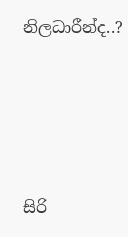නිලධාරීන්ද..?







සිරි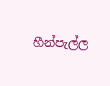හීන්පැල්ල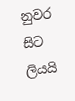නුවර සිට ලියයි